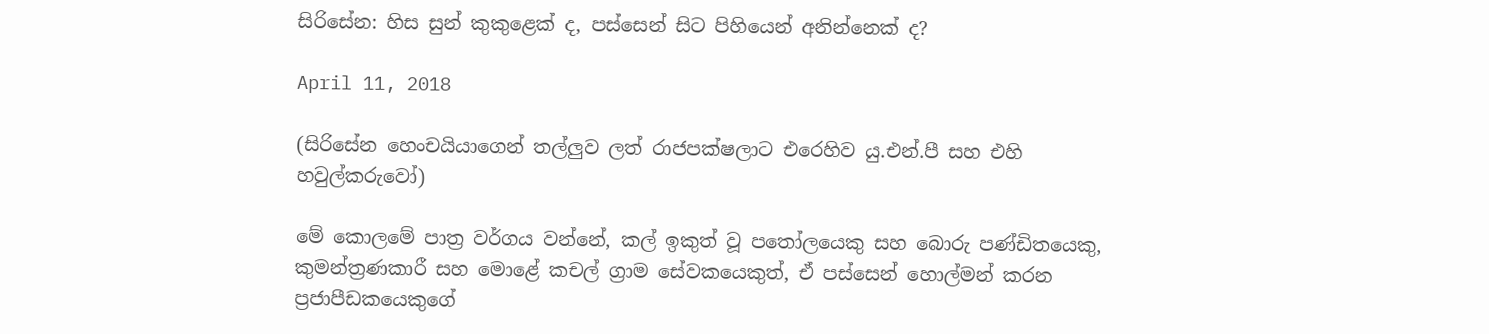සිරිසේන: හිස සුන් කුකුළෙක් ද, පස්සෙන් සිට පිහියෙන් අනින්නෙක් ද?

April 11, 2018

(සිරිසේන හෙංචයියාගෙන් තල්ලුව ලත් රාජපක්ෂලාට එරෙහිව යු.එන්.පී සහ එහි හවුල්කරුවෝ)

මේ කොලමේ පාත්‍ර වර්ගය වන්නේ, කල් ඉකුත් වූ පතෝලයෙකු සහ බොරු පණ්ඩිතයෙකු, කුමන්ත්‍රණකාරී සහ මොළේ කචල් ග්‍රාම සේවකයෙකුත්, ඒ පස්සෙන් හොල්මන් කරන ප්‍රජාපීඩකයෙකුගේ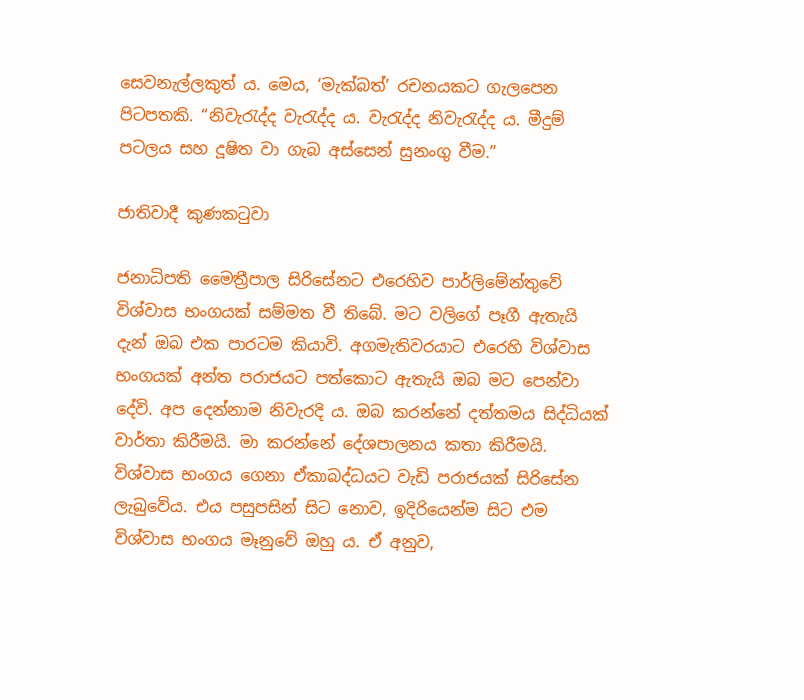සෙවනැල්ලකුත් ය. මෙය, ‘මැක්බත්’ රචනයකට ගැලපෙන පිටපතකි. “නිවැරැද්ද වැරැද්ද ය. වැරැද්ද නිවැරැද්ද ය. මීදුම් පටලය සහ දූෂිත වා ගැබ අස්සෙන් සුනංගු වීම.”

ජාතිවාදී කුණකටුවා

ජනාධිපති මෛත්‍රීපාල සිරිසේනට එරෙහිව පාර්ලිමේන්තුවේ විශ්වාස භංගයක් සම්මත වී තිබේ. මට වලිගේ පෑගී ඇතැයි දැන් ඔබ එක පාරටම කියාවි. අගමැතිවරයාට එරෙහි විශ්වාස භංගයක් අන්ත පරාජයට පත්කොට ඇතැයි ඔබ මට පෙන්වා දේවි. අප දෙන්නාම නිවැරදි ය. ඔබ කරන්නේ දත්තමය සිද්ධියක් වාර්තා කිරීමයි. මා කරන්නේ දේශපාලනය කතා කිරීමයි. විශ්වාස භංගය ගෙනා ඒකාබද්ධයට වැඩි පරාජයක් සිරිසේන ලැබුවේය. එය පසුපසින් සිට නොව, ඉදිරියෙන්ම සිට එම විශ්වාස භංගය මෑනුවේ ඔහු ය. ඒ අනුව,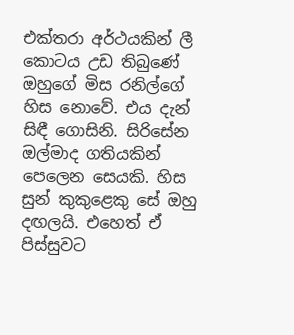එක්තරා අර්ථයකින් ලී කොටය උඩ තිබුණේ ඔහුගේ මිස රනිල්ගේ හිස නොවේ. එය දැන් සිඳී ගොසිනි. සිරිසේන ඔල්මාද ගතියකින් පෙලෙන සෙයකි. හිස සුන් කුකුළෙකු සේ ඔහු දඟලයි. එහෙත් ඒ පිස්සුවට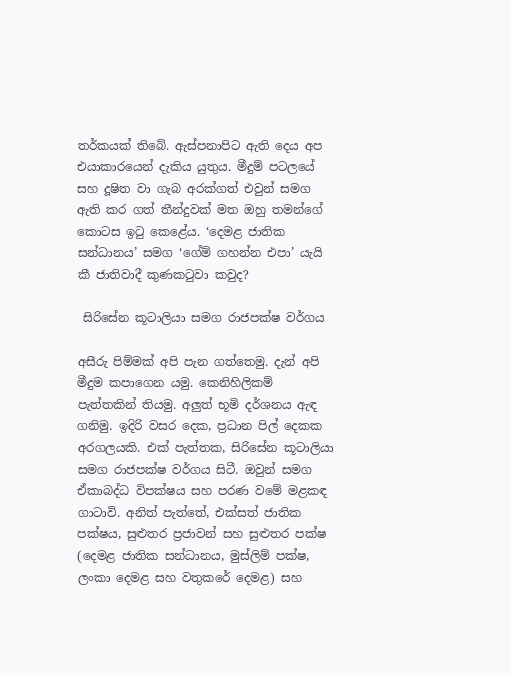තර්කයක් තිබේ. ඇස්පනාපිට ඇති දෙය අප එයාකාරයෙන් දැකිය යුතුය. මීදුම් පටලයේ සහ දූෂිත වා ගැබ අරක්ගත් එවුන් සමග ඇති කර ගත් තීන්දුවක් මත ඔහු තමන්ගේ කොටස ඉටු කෙළේය. ‘දෙමළ ජාතික සන්ධානය’ සමග ‘ගේම් ගහන්න එපා’ යැයි කී ජාතිවාදී කුණකටුවා කවුද?

 සිරිසේන කූටාලියා සමග රාජපක්ෂ වර්ගය

අසීරු පිම්මක් අපි පැන ගත්තෙමු. දැන් අපි මීදුම කපාගෙන යමු. කෙනිහිලිකම් පැත්තකින් තියමු. අලුත් භූමි දර්ශනය ඇඳ ගනිමු. ඉදිරි වසර දෙක, ප්‍රධාන පිල් දෙකක අරගලයකි. එක් පැත්තක, සිරිසේන කූටාලියා සමග රාජපක්ෂ වර්ගය සිටී. ඔවුන් සමග ඒකාබද්ධ විපක්ෂය සහ පරණ වමේ මළකඳ ගාටාවි. අනිත් පැත්තේ, එක්සත් ජාතික පක්ෂය, සුළුතර ප්‍රජාවන් සහ සුළුතර පක්ෂ (දෙමළ ජාතික සන්ධානය, මුස්ලිම් පක්ෂ, ලංකා දෙමළ සහ වතුකරේ දෙමළ) සහ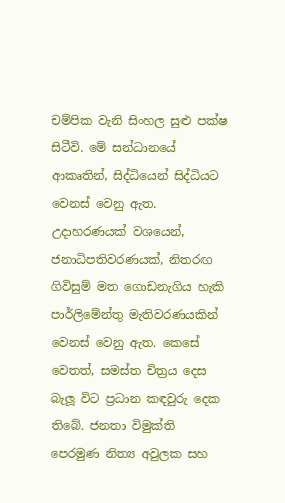චම්පික වැනි සිංහල සුළු පක්ෂ සිටීවි. මේ සන්ධානයේ ආකෘතින්, සිද්ධියෙන් සිද්ධියට වෙනස් වෙනු ඇත. උදාහරණයක් වශයෙන්, ජනාධිපතිවරණයක්, නිතරඟ ගිවිසුම් මත ගොඩනැගිය හැකි පාර්ලිමේන්තු මැතිවරණයකින් වෙනස් වෙනු ඇත. කෙසේ වෙතත්, සමස්ත චිත්‍රය දෙස බැලූ විට ප්‍රධාන කඳවුරු දෙක තිබේ. ජනතා විමුක්ති පෙරමුණ නිත්‍ය අවුලක සහ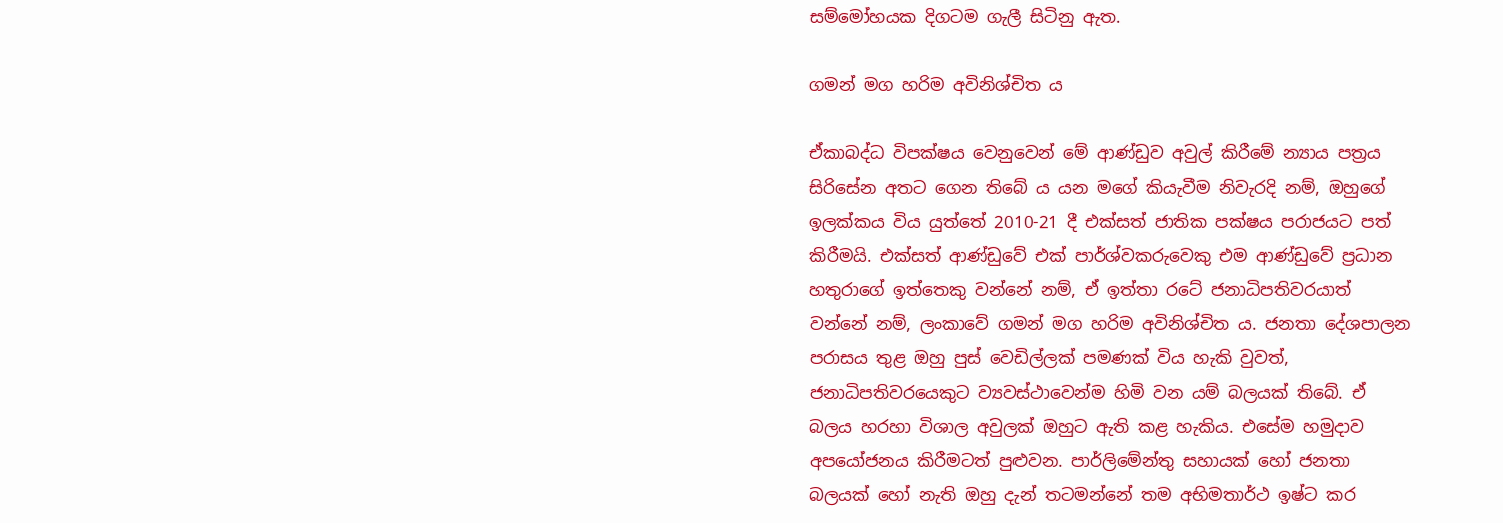සම්මෝහයක දිගටම ගැලී සිටිනු ඇත.

ගමන් මග හරිම අවිනිශ්චිත ය

ඒකාබද්ධ විපක්ෂය වෙනුවෙන් මේ ආණ්ඩුව අවුල් කිරීමේ න්‍යාය පත්‍රය සිරිසේන අතට ගෙන තිබේ ය යන මගේ කියැවීම නිවැරදි නම්, ඔහුගේ ඉලක්කය විය යුත්තේ 2010-21 දී එක්සත් ජාතික පක්ෂය පරාජයට පත් කිරීමයි. එක්සත් ආණ්ඩුවේ එක් පාර්ශ්වකරුවෙකු එම ආණ්ඩුවේ ප්‍රධාන හතුරාගේ ඉත්තෙකු වන්නේ නම්, ඒ ඉත්තා රටේ ජනාධිපතිවරයාත් වන්නේ නම්, ලංකාවේ ගමන් මග හරිම අවිනිශ්චිත ය. ජනතා දේශපාලන පරාසය තුළ ඔහු පුස් වෙඩිල්ලක් පමණක් විය හැකි වුවත්, ජනාධිපතිවරයෙකුට ව්‍යවස්ථාවෙන්ම හිමි වන යම් බලයක් තිබේ. ඒ බලය හරහා විශාල අවුලක් ඔහුට ඇති කළ හැකිය. එසේම හමුදාව අපයෝජනය කිරීමටත් පුළුවන. පාර්ලිමේන්තු සහායක් හෝ ජනතා බලයක් හෝ නැති ඔහු දැන් තටමන්නේ තම අභිමතාර්ථ ඉෂ්ට කර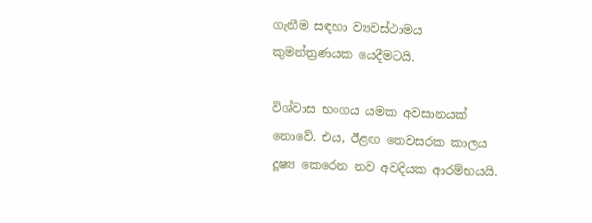ගැනීම සඳහා ව්‍යවස්ථාමය කුමන්ත්‍රණයක යෙදීමටයි.

විශ්වාස භංගය යමක අවසානයක් නොවේ. එය, ඊළඟ තෙවසරක කාලය දූෂ්‍ය කෙරෙන නව අවදියක ආරම්භයයි.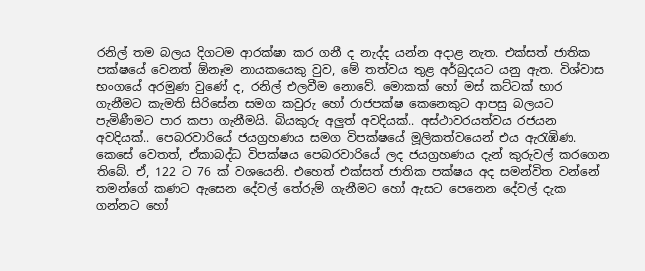රනිල් තම බලය දිගටම ආරක්ෂා කර ගනී ද නැද්ද යන්න අදාළ නැත. එක්සත් ජාතික පක්ෂයේ වෙනත් ඕනෑම නායකයෙකු වුව, මේ තත්වය තුළ අර්බුදයට යනු ඇත. විශ්වාස භංගයේ අරමුණ වුණේ ද, රනිල් එලවීම නොවේ. මොකක් හෝ මස් කට්ටක් භාර ගැනීමට කැමති සිරිසේන සමග කවුරු හෝ රාජපක්ෂ කෙනෙකුට ආපසු බලයට පැමිණීමට පාර කපා ගැනීමයි. බියකුරු අලුත් අවදියක්.. අස්ථාවරයත්වය රජයන අවදියක්.. පෙබරවාරියේ ජයග්‍රහණය සමග විපක්ෂයේ මූලිකත්වයෙන් එය ඇරැඹිණ. කෙසේ වෙතත්, ඒකාබද්ධ විපක්ෂය පෙබරවාරියේ ලද ජයග්‍රහණය දැන් කුරුවල් කරගෙන තිබේ. ඒ, 122 ට 76 ක් වශයෙනි. එහෙත් එක්සත් ජාතික පක්ෂය අද සමන්විත වන්නේ තමන්ගේ කණට ඇසෙන දේවල් තේරුම් ගැනීමට හෝ ඇසට පෙනෙන දේවල් දැක ගන්නට හෝ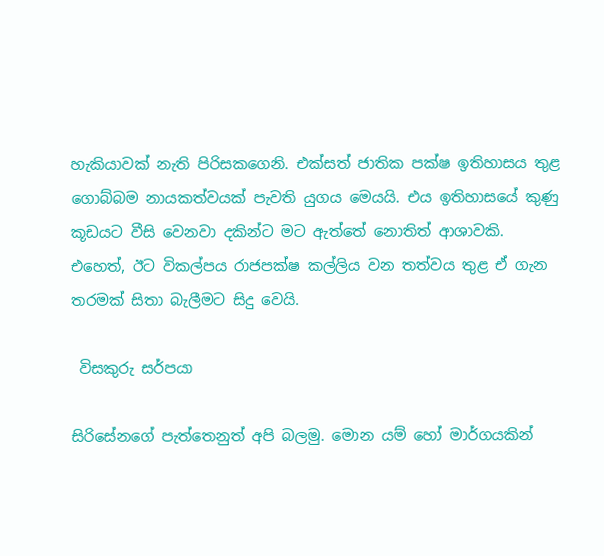හැකියාවක් නැති පිරිසකගෙනි. එක්සත් ජාතික පක්ෂ ඉතිහාසය තුළ ගොබ්බම නායකත්වයක් පැවති යුගය මෙයයි. එය ඉතිහාසයේ කුණු කූඩයට වීසි වෙනවා දකින්ට මට ඇත්තේ නොතිත් ආශාවකි. එහෙත්, ඊට විකල්පය රාජපක්ෂ කල්ලිය වන තත්වය තුළ ඒ ගැන තරමක් සිතා බැලීමට සිදු වෙයි.

 විසකුරු සර්පයා

සිරිසේනගේ පැත්තෙනුත් අපි බලමු. මොන යම් හෝ මාර්ගයකින්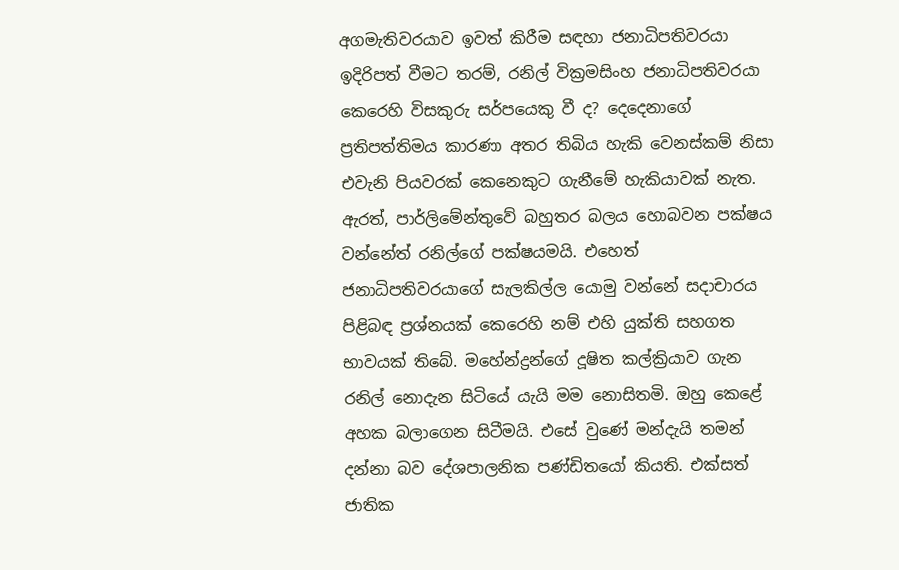අගමැතිවරයාව ඉවත් කිරීම සඳහා ජනාධිපතිවරයා ඉදිරිපත් වීමට තරම්, රනිල් වික්‍රමසිංහ ජනාධිපතිවරයා කෙරෙහි විසකුරු සර්පයෙකු වී ද? දෙදෙනාගේ ප්‍රතිපත්තිමය කාරණා අතර තිබිය හැකි වෙනස්කම් නිසා එවැනි පියවරක් කෙනෙකුට ගැනීමේ හැකියාවක් නැත. ඇරත්, පාර්ලිමේන්තුවේ බහුතර බලය හොබවන පක්ෂය වන්නේත් රනිල්ගේ පක්ෂයමයි. එහෙත් ජනාධිපතිවරයාගේ සැලකිල්ල යොමු වන්නේ සදාචාරය පිළිබඳ ප්‍රශ්නයක් කෙරෙහි නම් එහි යුක්ති සහගත භාවයක් තිබේ. මහේන්ද්‍රන්ගේ දූෂිත කල්ක්‍රියාව ගැන රනිල් නොදැන සිටියේ යැයි මම නොසිතමි. ඔහු කෙළේ අහක බලාගෙන සිටීමයි. එසේ වුණේ මන්දැයි තමන් දන්නා බව දේශපාලනික පණ්ඩිතයෝ කියති. එක්සත් ජාතික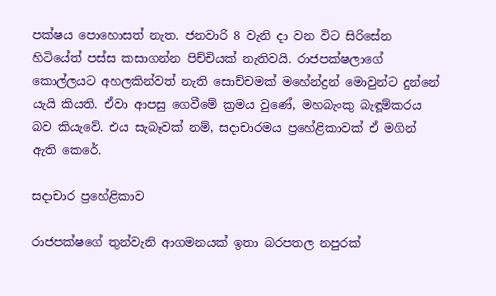පක්ෂය පොහොසත් නැත. ජනවාරි 8 වැනි දා වන විට සිරිසේන හිටියේත් පස්ස කසාගන්න පිච්චියක් නැතිවයි. රාජපක්ෂලාගේ කොල්ලයට අහලකින්වත් නැති සොච්චමක් මහේන්ද්‍රන් මොවුන්ට දුන්නේ යැයි කියති. ඒවා ආපසු ගෙවීමේ ක්‍රමය වුණේ, මහබැංකු බැඳූම්කරය බව කියැවේ. එය සැබෑවක් නම්, සදාචාරමය ප්‍රහේළිකාවක් ඒ මගින් ඇති කෙරේ.

සදාචාර ප්‍රහේළිකාව

රාජපක්ෂගේ තුන්වැනි ආගමනයක් ඉතා බරපතල නපුරක්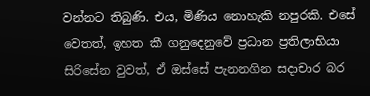වන්නට තිබුණි. එය, මිණිය නොහැකි නපුරකි. එසේ වෙතත්, ඉහත කී ගනුදෙනුවේ ප්‍රධාන ප්‍රතිලාභියා සිරිසේන වුවත්, ඒ ඔස්සේ පැනනගින සදාචාර බර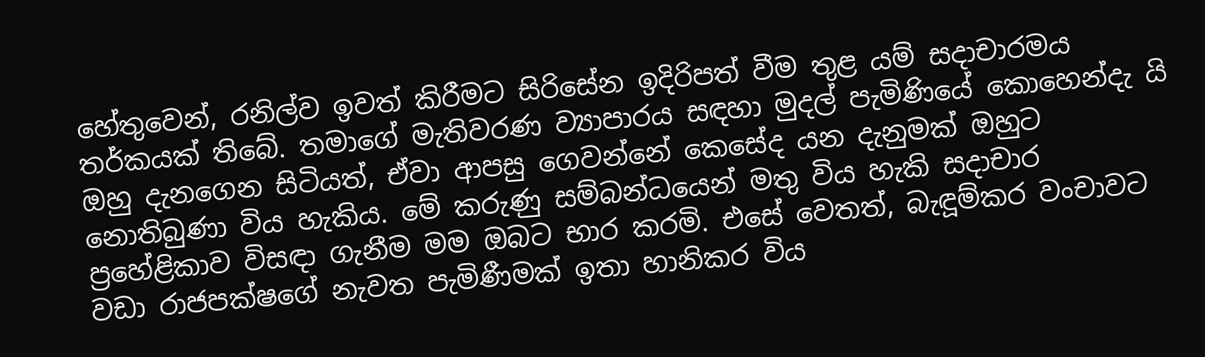හේතුවෙන්, රනිල්ව ඉවත් කිරීමට සිරිසේන ඉදිරිපත් වීම තුළ යම් සදාචාරමය තර්කයක් තිබේ. තමාගේ මැතිවරණ ව්‍යාපාරය සඳහා මුදල් පැමිණියේ කොහෙන්දැ යි ඔහු දැනගෙන සිටියත්, ඒවා ආපසු ගෙවන්නේ කෙසේද යන දැනුමක් ඔහුට නොතිබුණා විය හැකිය. මේ කරුණු සම්බන්ධයෙන් මතු විය හැකි සදාචාර ප්‍රහේළිකාව විසඳා ගැනීම මම ඔබට භාර කරමි. එසේ වෙතත්, බැඳූම්කර වංචාවට වඩා රාජපක්ෂගේ නැවත පැමිණීමක් ඉතා හානිකර විය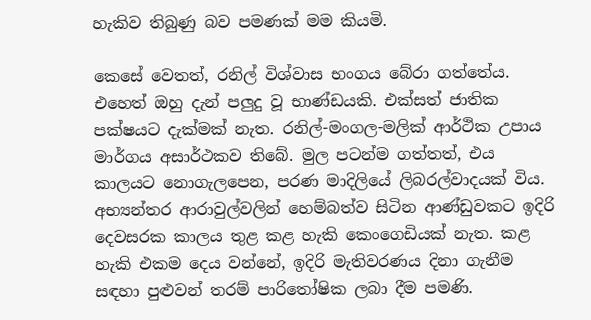හැකිව තිබුණු බව පමණක් මම කියමි.

කෙසේ වෙතත්, රනිල් විශ්වාස භංගය බේරා ගත්තේය. එහෙත් ඔහු දැන් පලුදු වූ භාණ්ඩයකි. එක්සත් ජාතික පක්ෂයට දැක්මක් නැත. රනිල්-මංගල-මලික් ආර්ථික උපාය මාර්ගය අසාර්ථකව තිබේ. මුල පටන්ම ගත්තත්, එය කාලයට නොගැලපෙන, පරණ මාදිලියේ ලිබරල්වාදයක් විය. අභ්‍යන්තර ආරාවුල්වලින් හෙම්බත්ව සිටින ආණ්ඩුවකට ඉදිරි දෙවසරක කාලය තුළ කළ හැකි කෙංගෙඩියක් නැත. කළ හැකි එකම දෙය වන්නේ, ඉදිරි මැතිවරණය දිනා ගැනීම සඳහා පුළුවන් තරම් පාරිතෝෂික ලබා දීම පමණි.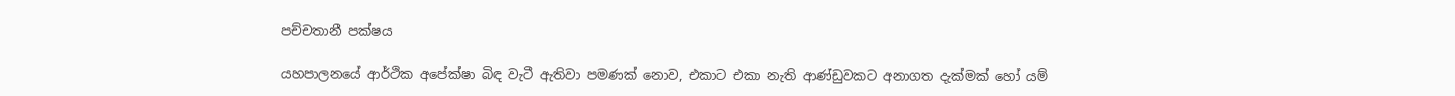පච්චතානී පක්ෂය

යහපාලනයේ ආර්ථික අපේක්ෂා බිඳ වැටී ඇතිවා පමණක් නොව, එකාට එකා නැති ආණ්ඩුවකට අනාගත දැක්මක් හෝ යම්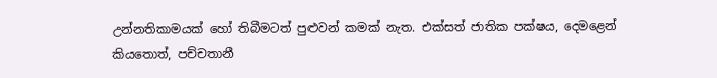උන්නතිකාමයක් හෝ තිබීමටත් පුළුවන් කමක් නැත. එක්සත් ජාතික පක්ෂය, දෙමළෙන් කියතොත්, පච්චතානී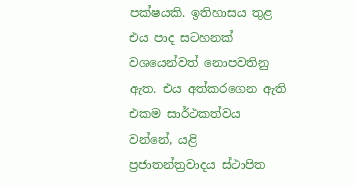පක්ෂයකි. ඉතිහාසය තුළ එය පාද සටහනක් වශයෙන්වත් නොපවතිනු ඇත. එය අත්කරගෙන ඇති එකම සාර්ථකත්වය වන්නේ, යළි ප්‍රජාතන්ත්‍රවාදය ස්ථාපිත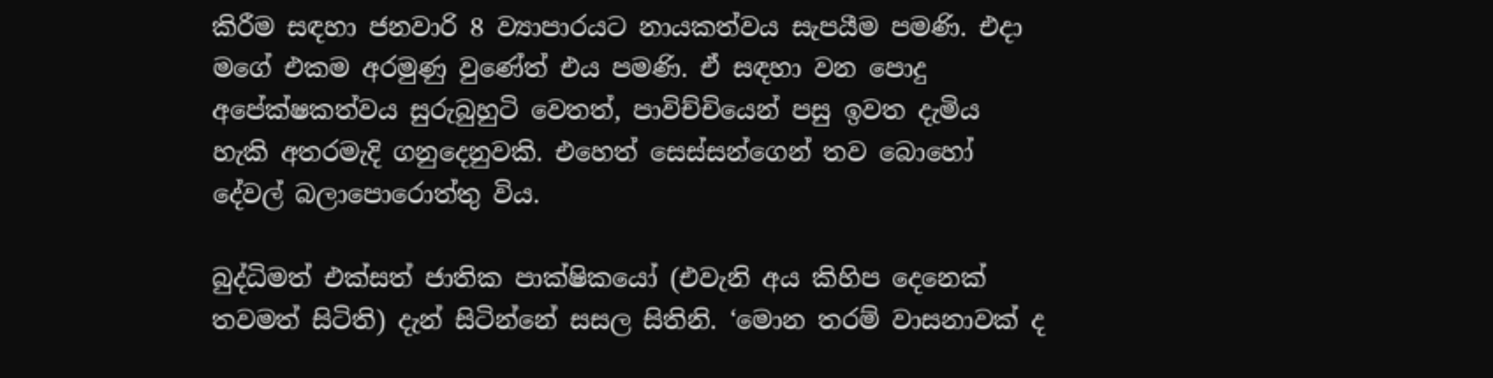කිරීම සඳහා ජනවාරි 8 ව්‍යාපාරයට නායකත්වය සැපයීම පමණි. එදා මගේ එකම අරමුණු වුණේත් එය පමණි. ඒ සඳහා වන පොදු අපේක්ෂකත්වය සුරුබුහුටි වෙතත්, පාවිච්චියෙන් පසු ඉවත දැමිය හැකි අතරමැදි ගනුදෙනුවකි. එහෙත් සෙස්සන්ගෙන් තව බොහෝ දේවල් බලාපොරොත්තු විය.

බුද්ධිමත් එක්සත් ජාතික පාක්ෂිකයෝ (එවැනි අය කිහිප දෙනෙක් තවමත් සිටිති) දැන් සිටින්නේ සසල සිතිනි. ‘මොන තරම් වාසනාවක් ද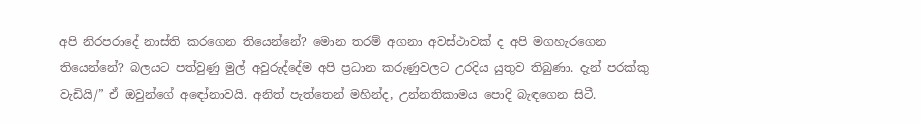අපි නිරපරාදේ නාස්ති කරගෙන තියෙන්නේ? මොන තරම් අගනා අවස්ථාවක් ද අපි මගහැරගෙන තියෙන්නේ? බලයට පත්වුණු මුල් අවුරුද්දේම අපි ප්‍රධාන කරුණුවලට උරදිය යුතුව තිබුණා. දැන් පරක්කු වැඩියි/” ඒ ඔවුන්ගේ අඳෝනාවයි. අනිත් පැත්තෙන් මහින්ද, උන්නතිකාමය පොදි බැඳගෙන සිටී.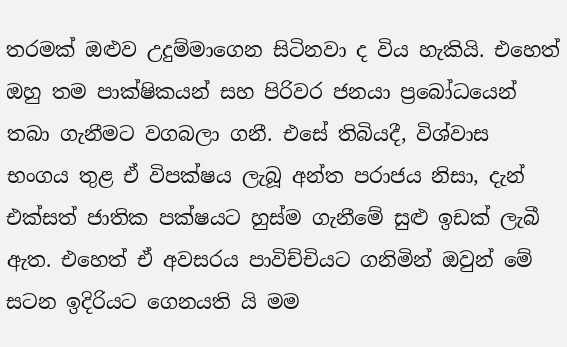තරමක් ඔළුව උදුම්මාගෙන සිටිනවා ද විය හැකියි. එහෙත් ඔහු තම පාක්ෂිකයන් සහ පිරිවර ජනයා ප්‍රබෝධයෙන් තබා ගැනීමට වගබලා ගනී. එසේ තිබියදී, විශ්වාස භංගය තුළ ඒ විපක්ෂය ලැබූ අන්ත පරාජය නිසා, දැන් එක්සත් ජාතික පක්ෂයට හුස්ම ගැනීමේ සුළු ඉඩක් ලැබී ඇත. එහෙත් ඒ අවසරය පාවිච්චියට ගනිමින් ඔවුන් මේ සටන ඉදිරියට ගෙනයති යි මම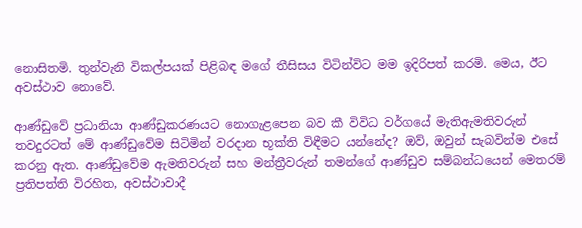නොසිතමි. තුන්වැනි විකල්පයක් පිළිබඳ මගේ තීසිසය විටින්විට මම ඉදිරිපත් කරමි. මෙය, ඊට අවස්ථාව නොවේ.

ආණ්ඩුවේ ප්‍රධානියා ආණ්ඩුකරණයට නොගැළපෙන බව කී විවිධ වර්ගයේ මැතිඇමතිවරුන් තවදුරටත් මේ ආණ්ඩුවේම සිටිමින් වරදාන භූක්ති විඳීමට යන්නේද? ඔව්, ඔවුන් සැබවින්ම එසේ කරනු ඇත. ආණ්ඩුවේම ඇමතිවරුන් සහ මන්ත්‍රීවරුන් තමන්ගේ ආණ්ඩුව සම්බන්ධයෙන් මෙතරම් ප්‍රතිපත්ති විරහිත, අවස්ථාවාදී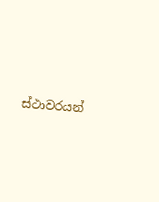ස්ථාවරයන්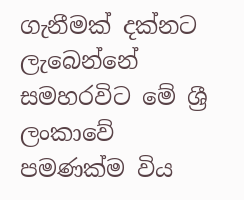ගැනීමක් දක්නට ලැබෙන්නේ සමහරවිට මේ ශ්‍රී ලංකාවේ පමණක්ම විය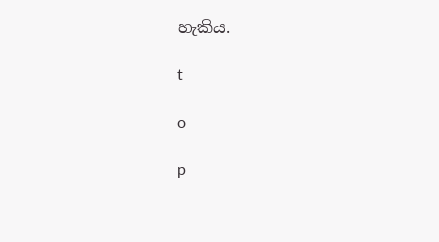හැකිය.

t

o

p